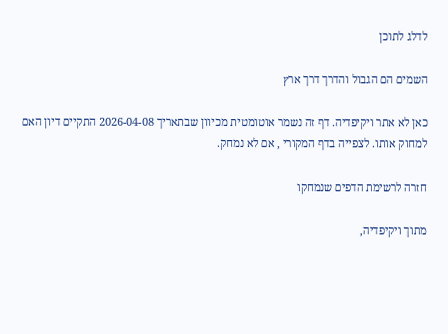לדלג לתוכן

השמים הם הגבול והדרך דרך ארץ

כאן לא אתר ויקיפדיה. דף זה נשמר אוטומטית מכיוון שבתאריך 2026-04-08 התקיים דיון האם למחוק אותו. לצפייה בדף המקורי , אם לא נמחק.

חזרה לרשימת הדפים שנמחקו

מתוך ויקיפדיה,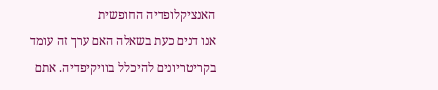האנציקלופדיה החופשית
אנו דנים כעת בשאלה האם ערך זה עומד בקריטריונים להיכלל בוויקיפדיה. אתם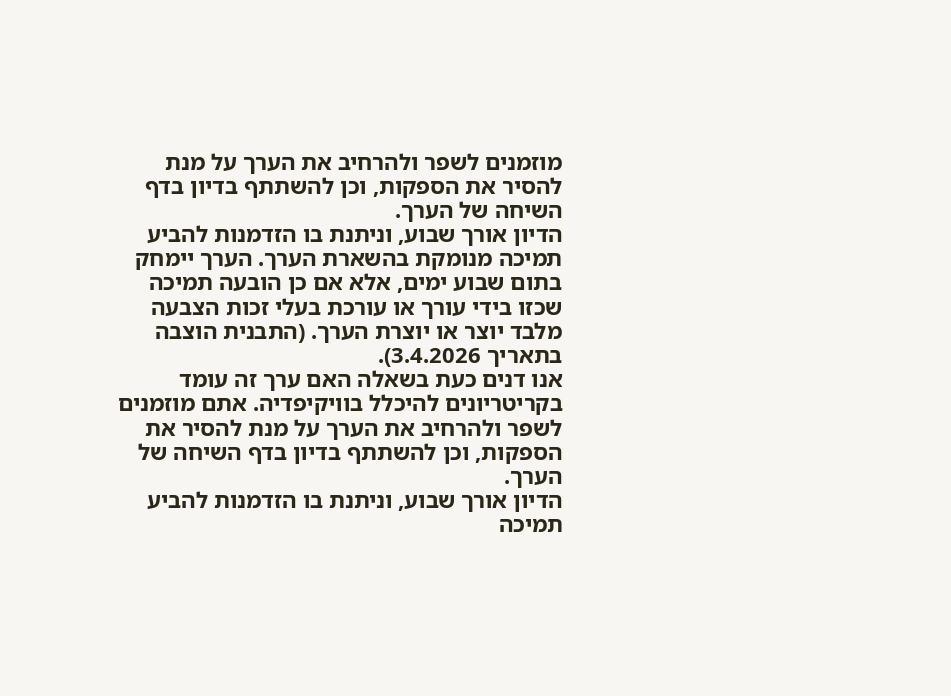מוזמנים לשפר ולהרחיב את הערך על מנת להסיר את הספקות, וכן להשתתף בדיון בדף השיחה של הערך.
הדיון אורך שבוע, וניתנת בו הזדמנות להביע תמיכה מנומקת בהשארת הערך. הערך יימחק בתום שבוע ימים, אלא אם כן הובעה תמיכה שכזו בידי עורך או עורכת בעלי זכות הצבעה מלבד יוצר או יוצרת הערך. (התבנית הוצבה בתאריך 3.4.2026).
אנו דנים כעת בשאלה האם ערך זה עומד בקריטריונים להיכלל בוויקיפדיה. אתם מוזמנים לשפר ולהרחיב את הערך על מנת להסיר את הספקות, וכן להשתתף בדיון בדף השיחה של הערך.
הדיון אורך שבוע, וניתנת בו הזדמנות להביע תמיכה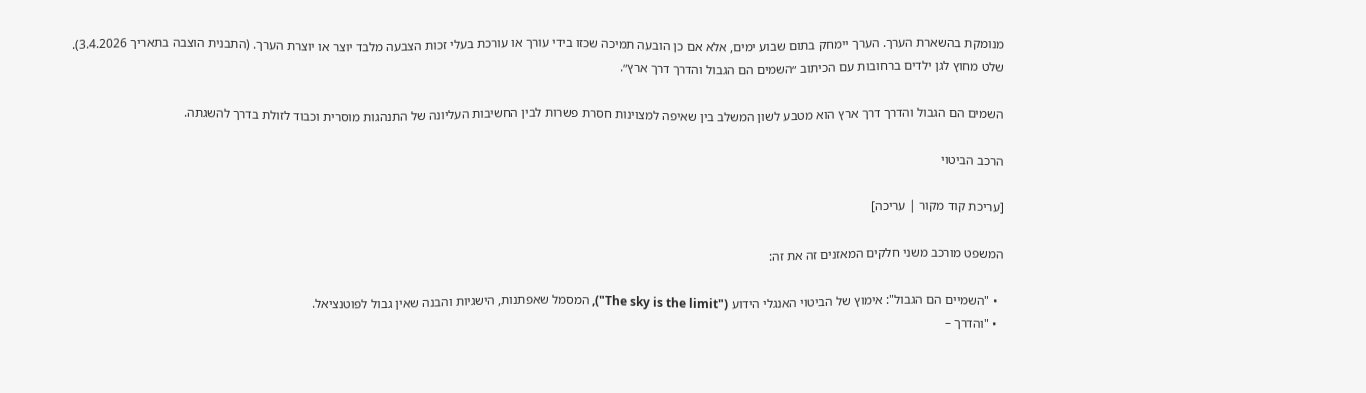מנומקת בהשארת הערך. הערך יימחק בתום שבוע ימים, אלא אם כן הובעה תמיכה שכזו בידי עורך או עורכת בעלי זכות הצבעה מלבד יוצר או יוצרת הערך. (התבנית הוצבה בתאריך 3.4.2026).
שלט מחוץ לגן ילדים ברחובות עם הכיתוב ״השמים הם הגבול והדרך דרך ארץ״.

השמים הם הגבול והדרך דרך ארץ הוא מטבע לשון המשלב בין שאיפה למצוינות חסרת פשרות לבין החשיבות העליונה של התנהגות מוסרית וכבוד לזולת בדרך להשגתה.

הרכב הביטוי

[עריכת קוד מקור | עריכה]

המשפט מורכב משני חלקים המאזנים זה את זה:

  • "השמיים הם הגבול": אימוץ של הביטוי האנגלי הידוע ("The sky is the limit"), המסמל שאפתנות, הישגיות והבנה שאין גבול לפוטנציאל.
  • "והדרך –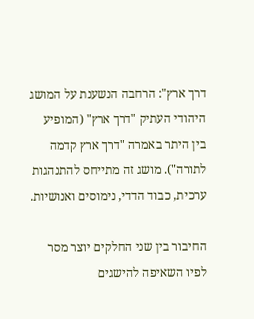דרך ארץ": הרחבה הנשענת על המושג היהודי העתיק "דרך ארץ" (המופיע בין היתר באמרה "דרך ארץ קדמה לתורה"). מושג זה מתייחס להתנהגות ערכית, כבוד הדדי, נימוסים ואנושיות.

החיבור בין שני החלקים יוצר מסר לפיו השאיפה להישגים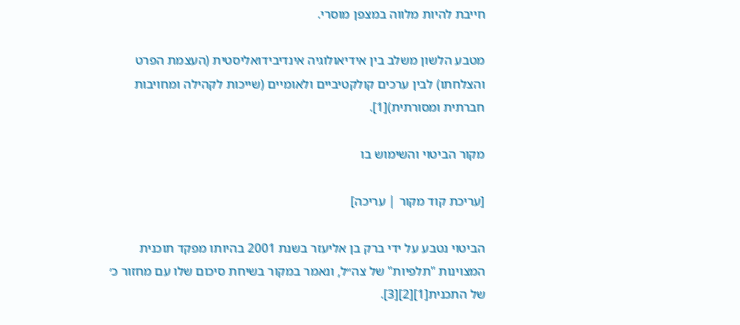חייבת להיות מלווה במצפן מוסרי.

מטבע הלשון משלב בין אידיאולוגיה אינדיבידואליסטית (העצמת הפרט והצלחתו) לבין ערכים קולקטיביים ולאומיים (שייכות לקהילה ומחויבות חברתית ומסורתית)[1].

מקור הביטוי והשימוש בו

[עריכת קוד מקור | עריכה]

הביטוי נטבע על ידי ברק בן אליעזר בשנת 2001 בהיותו מפקד תוכנית המצוינות "תלפיות" של צה״ל, ונאמר במקור בשיחת סיכום שלו עם מחזור כ׳ של התכנית[1][2][3].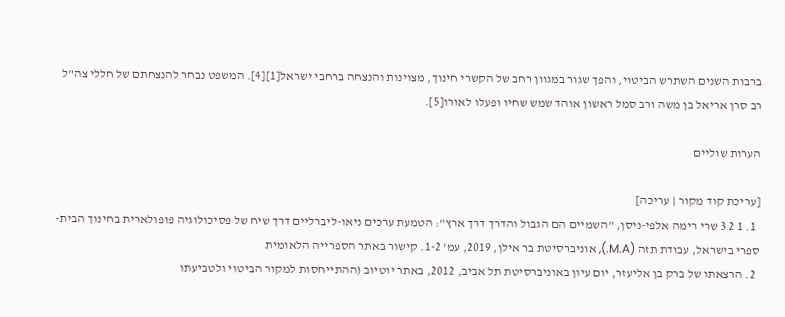ברבות השנים השתרש הביטוי, והפך שגור במגוון רחב של הקשרי חינוך, מצוינות והנצחה ברחבי ישראל[1][4]. המשפט נבחר להנצחתם של חללי צה"ל רב סרן אריאל בן משה ורב סמל ראשון אוהד שמש שחיו ופעלו לאורו[5].

הערות שוליים

[עריכת קוד מקור | עריכה]
  1. 1 2 3 שרי רימה אלפי-ניסן, "השמיים הם הגבול והדרך דרך ארץ": הטמעת ערכים ניאו-ליברליים דרך שיח של פסיכולוגיה פופולארית בחינוך הבית-ספרי בישראל, עבודת תזה (M.A.), אוניברסיטת בר אילן, 2019, עמ' 1-2. קישור באתר הספרייה הלאומית
  2. הרצאתו של ברק בן אליעזר, יום עיון באוניברסיטת תל אביב, 2012, באתר יוטיוב (ההתייחסות למקור הביטוי ולטביעתו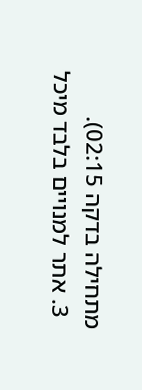מתחילה בדקה 02:15).
  3. אתר למנויים בלבד מיכל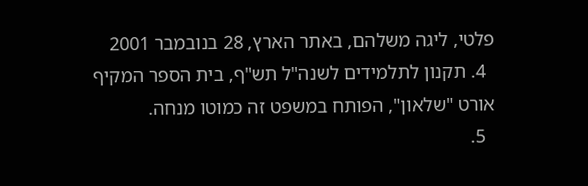פלטי, ליגה משלהם, באתר הארץ, 28 בנובמבר 2001
  4. תקנון לתלמידים לשנה"ל תש"ף, בית הספר המקיף אורט "שלאון", הפותח במשפט זה כמוטו מנחה.
  5.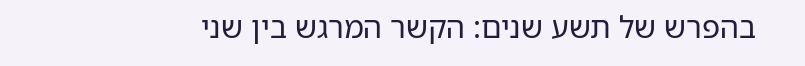בהפרש של תשע שנים: הקשר המרגש בין שני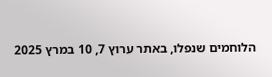הלוחמים שנפלו, באתר ערוץ 7, 10 במרץ 2025